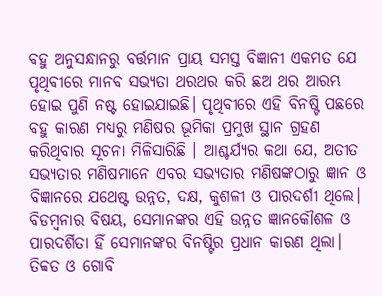ବହୁ ଅନୁସନ୍ଧାନରୁ ବର୍ତ୍ତମାନ ପ୍ରାୟ ସମସ୍ତ ବିଜ୍ଞାନୀ ଏକମତ ଯେ ପୃଥିବୀରେ ମାନବ ସଭ୍ୟତା ଥରଥର କରି ଛଅ ଥର ଆରମ୍ଭ ହୋଇ ପୁଣି ନଷ୍ଟ ହୋଇଯାଇଛି। ପୃଥିବୀରେ ଏହି ବିନଷ୍ଟି ପଛରେ ବହୁ କାରଣ ମଧ୍ୟରୁ ମଣିଷର ଭୂମିକା ପ୍ରମୁଖ ସ୍ଥାନ ଗ୍ରହଣ କରିଥିବାର ସୂଚନା ମିଳିସାରିଛି । ଆଶ୍ଚର୍ଯ୍ୟର କଥା ଯେ, ଅତୀତ ସଭ୍ୟତାର ମଣିଷମାନେ ଏବର ସଭ୍ୟତାର ମଣିଷଙ୍କଠାରୁ ଜ୍ଞାନ ଓ ବିଜ୍ଞାନରେ ଯଥେଷ୍ଟ ଉନ୍ନତ, ଦକ୍ଷ, କୁଶଳୀ ଓ ପାରଦର୍ଶୀ ଥିଲେ। ବିଡମ୍ବନାର ବିଷୟ, ସେମାନଙ୍କର ଏହି ଉନ୍ନତ ଜ୍ଞାନକୌଶଳ ଓ ପାରଦର୍ଶିତା ହିଁ ସେମାନଙ୍କର ବିନଷ୍ଟିର ପ୍ରଧାନ କାରଣ ଥିଲା।
ତିବ୍ବତ ଓ ଗୋବି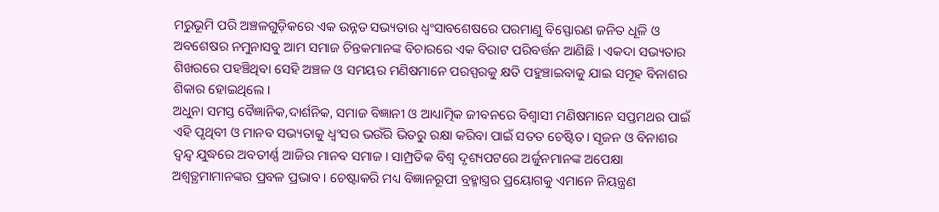ମରୁଭୂମି ପରି ଅଞ୍ଚଳଗୁଡ଼ିକରେ ଏକ ଉନ୍ନତ ସଭ୍ୟତାର ଧ୍ୱଂସାବଶେଷରେ ପରମାଣୁ ବିସ୍ଫୋରଣ ଜନିତ ଧୂଳି ଓ ଅବଶେଷର ନମୁନାସବୁ ଆମ ସମାଜ ଚିନ୍ତକମାନଙ୍କ ବିଚାରରେ ଏକ ବିରାଟ ପରିବର୍ତ୍ତନ ଆଣିଛି । ଏକଦା ସଭ୍ୟତାର ଶିଖରରେ ପହଞ୍ଚିଥିବା ସେହି ଅଞ୍ଚଳ ଓ ସମୟର ମଣିଷମାନେ ପରସ୍ପରକୁ କ୍ଷତି ପହୁଞ୍ଚାଇବାକୁ ଯାଇ ସମୂହ ବିନାଶର ଶିକାର ହୋଇଥିଲେ ।
ଅଧୁନା ସମସ୍ତ ବୈଜ୍ଞାନିକ,ଦାର୍ଶନିକ, ସମାଜ ବିଜ୍ଞାନୀ ଓ ଆଧ୍ୟାତ୍ମିକ ଜୀବନରେ ବିଶ୍ୱାସୀ ମଣିଷମାନେ ସପ୍ତମଥର ପାଇଁ ଏହି ପୃଥିବୀ ଓ ମାନବ ସଭ୍ୟତାକୁ ଧ୍ବଂସର ଭଉଁରି ଭିତରୁ ରକ୍ଷା କରିବା ପାଇଁ ସତତ ଚେଷ୍ଟିତ। ସୃଜନ ଓ ବିନାଶର ଦ୍ୱନ୍ଦ୍ୱ ଯୁଦ୍ଧରେ ଅବତୀର୍ଣ୍ଣ ଆଜିର ମାନବ ସମାଜ। ସାମ୍ପ୍ରତିକ ବିଶ୍ୱ ଦୃଶ୍ୟପଟରେ ଅର୍ଜୁନମାନଙ୍କ ଅପେକ୍ଷା ଅଶ୍ୱତ୍ଥମାମାନଙ୍କର ପ୍ରବଳ ପ୍ରଭାବ। ଚେଷ୍ଟାକରି ମଧ୍ୟ ବିଜ୍ଞାନରୂପୀ ବ୍ରହ୍ମାସ୍ତ୍ରର ପ୍ରୟୋଗକୁ ଏମାନେ ନିୟନ୍ତ୍ରଣ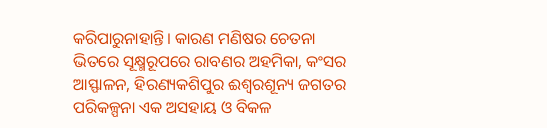କରିପାରୁନାହାନ୍ତି। କାରଣ ମଣିଷର ଚେତନା ଭିତରେ ସୂକ୍ଷ୍ମରୂପରେ ରାବଣର ଅହମିକା, କଂସର ଆସ୍ଫାଳନ, ହିରଣ୍ୟକଶିପୁର ଈଶ୍ୱରଶୂନ୍ୟ ଜଗତର ପରିକଳ୍ପନା ଏକ ଅସହାୟ ଓ ବିକଳ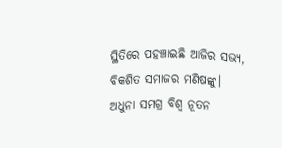ସ୍ଥିତିରେ ପହଞ୍ଚାଇଛି ଆଜିର ସଭ୍ୟ, ବିକଶିତ ସମାଜର ମଣିଷଙ୍କୁ।
ଅଧୁନା ସମଗ୍ର ବିଶ୍ୱ ନୂତନ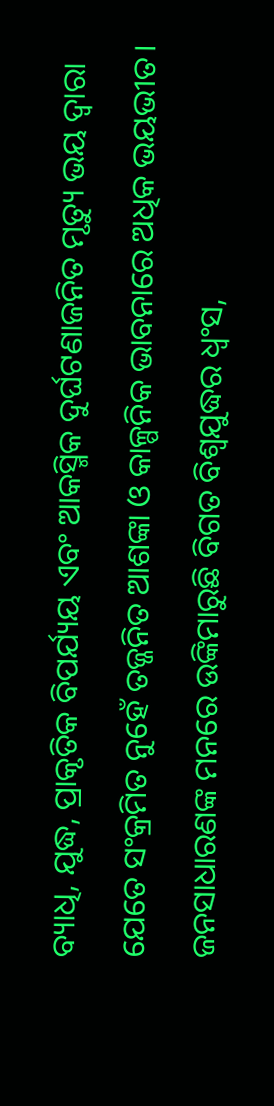ବ୍ୟାଧି, ଯୁଦ୍ଧ, ପ୍ରାକୃତିକ ବିପର୍ଯ୍ୟୟ ଏବଂ ଆକସ୍ମିକ ଦୁର୍ଘଟଣାଜନିତ ମୃତ୍ୟୁ ଭୟ ଦ୍ୱାରା ଯେତେ ସଂକ୍ରମିତ ନୁହେଁ ତଜ୍ଜନିତ ଆଶଙ୍କା ଓ କାଳ୍ପନିକ ଭାବନାରେ ଅଧିକ ଭୟଭୀତ। ଜନସାଧାରଣଙ୍କ ମନରେ ଉଙ୍କିମାରୁଛି ବିଗତ ବିଶ୍ୱଯୁଦ୍ଧର ଧ୍ବଂସ,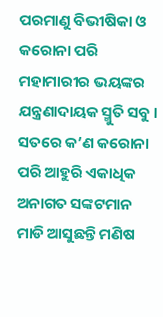ପରମାଣୁ ବିଭୀଷିକା ଓ କରୋନା ପରି ମହାମାରୀର ଭୟଙ୍କର ଯନ୍ତ୍ରଣାଦାୟକ ସ୍ମୁତି ସବୁ । ସତରେ କ’ଣ କରୋନା ପରି ଆହୁରି ଏକାଧିକ ଅନାଗତ ସଙ୍କଟମାନ ମାଡି ଆସୁଛନ୍ତି ମଣିଷ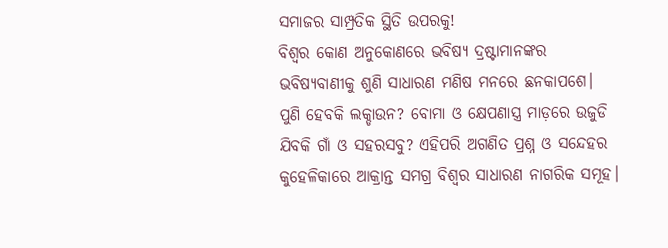ସମାଜର ସାମ୍ପ୍ରତିକ ସ୍ଥିତି ଉପରକୁ!
ବିଶ୍ୱର କୋଣ ଅନୁକୋଣରେ ଭବିଷ୍ୟ ଦ୍ରଷ୍ଟାମାନଙ୍କର ଭବିଷ୍ୟବାଣୀକୁ ଶୁଣି ସାଧାରଣ ମଣିଷ ମନରେ ଛନକାପଶେ। ପୁଣି ହେବକି ଲକ୍ଡାଉନ? ବୋମା ଓ କ୍ଷେପଣାସ୍ତ୍ର ମାଡ଼ରେ ଉଜୁଡି ଯିବକି ଗାଁ ଓ ସହରସବୁ? ଏହିପରି ଅଗଣିତ ପ୍ରଶ୍ନ ଓ ସନ୍ଦେହର କୁହେଳିକାରେ ଆକ୍ରାନ୍ତ ସମଗ୍ର ବିଶ୍ୱର ସାଧାରଣ ନାଗରିକ ସମୂହ।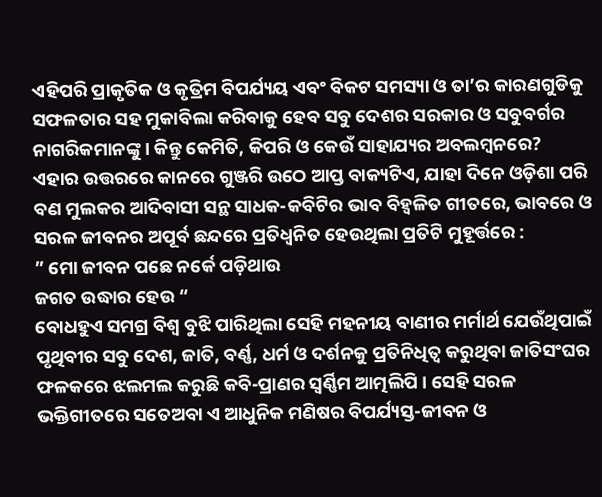ଏହିପରି ପ୍ରାକୃତିକ ଓ କୃତ୍ରିମ ବିପର୍ଯ୍ୟୟ ଏବଂ ବିକଟ ସମସ୍ୟା ଓ ତା’ର କାରଣଗୁଡିକୁ ସଫଳତାର ସହ ମୁକାବିଲା କରିବାକୁ ହେବ ସବୁ ଦେଶର ସରକାର ଓ ସବୁବର୍ଗର ନାଗରିକମାନଙ୍କୁ । କିନ୍ତୁ କେମିତି, କିପରି ଓ କେଉଁ ସାହାଯ୍ୟର ଅବଲମ୍ବନରେ?
ଏହାର ଉତ୍ତରରେ କାନରେ ଗୁଞ୍ଜରି ଉଠେ ଆପ୍ତ ବାକ୍ୟଟିଏ, ଯାହା ଦିନେ ଓଡ଼ିଶା ପରି ବଣ ମୁଲକର ଆଦିବାସୀ ସନ୍ଥ ସାଧକ-କବିଟିର ଭାବ ବିହ୍ବଳିତ ଗୀତରେ, ଭାବରେ ଓ ସରଳ ଜୀବନର ଅପୂର୍ବ ଛନ୍ଦରେ ପ୍ରତିଧ୍ୱନିତ ହେଉଥିଲା ପ୍ରତିଟି ମୁହୂର୍ତ୍ତରେ :
” ମୋ ଜୀବନ ପଛେ ନର୍କେ ପଡ଼ିଥାଉ
ଜଗତ ଉଦ୍ଧାର ହେଉ “
ବୋଧହୁଏ ସମଗ୍ର ବିଶ୍ୱ ବୁଝି ପାରିଥିଲା ସେହି ମହନୀୟ ବାଣୀର ମର୍ମାର୍ଥ ଯେଉଁଥିପାଇଁ ପୃଥିବୀର ସବୁ ଦେଶ, ଜାତି, ବର୍ଣ୍ଣ, ଧର୍ମ ଓ ଦର୍ଶନକୁ ପ୍ରତିନିଧିତ୍ୱ କରୁଥିବା ଜାତିସଂଘର ଫଳକରେ ଝଲମଲ କରୁଛି କବି-ପ୍ରାଣର ସ୍ବର୍ଣ୍ଣିମ ଆତ୍ମଲିପି । ସେହି ସରଳ ଭକ୍ତିଗୀତରେ ସତେଅବା ଏ ଆଧୁନିକ ମଣିଷର ବିପର୍ଯ୍ୟସ୍ତ-ଜୀବନ ଓ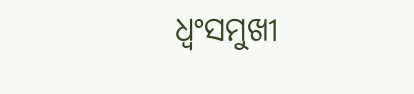ଧ୍ବଂସମୁଖୀ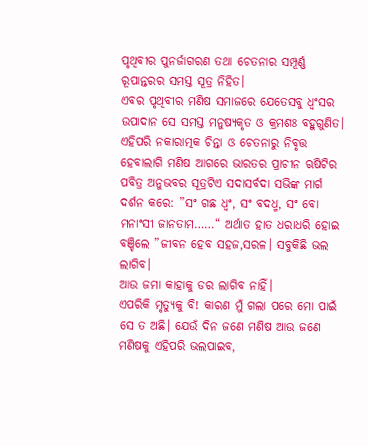ପୃଥିବୀର ପୁନର୍ଜାଗରଣ ତଥା ଚେତନାର ସମ୍ପୂର୍ଣ୍ଣ ରୂପାନ୍ତରର ସମସ୍ତ ସୂତ୍ର ନିହିତ।
ଏବର ପୃଥିବୀର ମଣିଷ ସମାଜରେ ଯେତେସବୁ ଧ୍ବଂସର ଉପାଦାନ ସେ ସମସ୍ତ ମନୁଷ୍ୟକୃତ ଓ କ୍ରମଶଃ ବହୁଗୁଣିତ। ଏହିପରି ନକାରାତ୍ମକ ଚିନ୍ତା ଓ ଚେତନାରୁ ନିବୃତ୍ତ ହେବାଲାଗି ମଣିଷ ଆଗରେ ଭାରତର ପ୍ରାଚୀନ ଋଷିଟିର ପବିତ୍ର ଅନୁଭବର ସୂତ୍ରଟିଏ ସଦାସର୍ବଦା ସଭିଙ୍କ ମାର୍ଗ ଦର୍ଶନ କରେ: ”ସଂ ଗଛ ଧ୍ବଂ, ସଂ ବଦଧ୍ମ, ସଂ ବୋ ମନାଂସୀ ଜାନତାମ……“ ଅର୍ଥାତ ହାତ ଧରାଧରି ହୋଇ ବଞ୍ଚିଲେ ”ଜୀବନ ହେବ ସହଜ,ସରଳ। ସବୁକିଛି ଭଲ ଲାଗିବ।
ଆଉ ଜମା କାହାକୁ ଡର ଲାଗିବ ନାହିଁ।
ଏପରିକି ମୃତ୍ୟୁକୁ ବି! କାରଣ ମୁଁ ଗଲା ପରେ ମୋ ପାଇଁ ସେ ତ ଅଛି। ଯେଉଁ ଦିନ ଜଣେ ମଣିଷ ଆଉ ଜଣେ ମଣିଷକୁ ଏହିପରି ଭଲପାଇବ,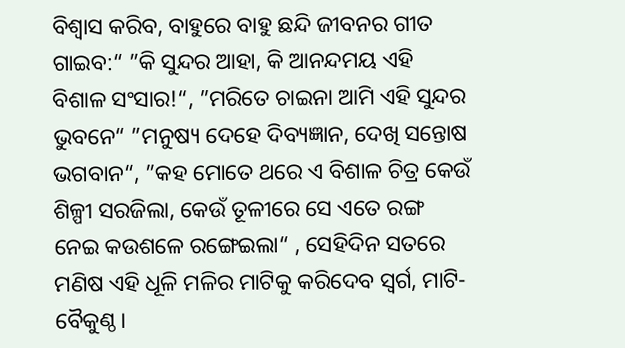ବିଶ୍ୱାସ କରିବ, ବାହୁରେ ବାହୁ ଛନ୍ଦି ଜୀବନର ଗୀତ ଗାଇବ:“ ”କି ସୁନ୍ଦର ଆହା, କି ଆନନ୍ଦମୟ ଏହି ବିଶାଳ ସଂସାର!“, ”ମରିତେ ଚାଇନା ଆମି ଏହି ସୁନ୍ଦର ଭୁବନେ“ ”ମନୁଷ୍ୟ ଦେହେ ଦିବ୍ୟଜ୍ଞାନ, ଦେଖି ସନ୍ତୋଷ ଭଗବାନ“, ”କହ ମୋତେ ଥରେ ଏ ବିଶାଳ ଚିତ୍ର କେଉଁ ଶିଳ୍ପୀ ସରଜିଲା, କେଉଁ ତୂଳୀରେ ସେ ଏତେ ରଙ୍ଗ ନେଇ କଉଶଳେ ରଙ୍ଗେଇଲା“ , ସେହିଦିନ ସତରେ ମଣିଷ ଏହି ଧୂଳି ମଳିର ମାଟିକୁ କରିଦେବ ସ୍ବର୍ଗ, ମାଟି-ବୈକୁଣ୍ଠ।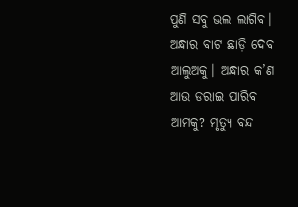ପୁଣି ସବୁ ଭଲ ଲାଗିବ। ଅନ୍ଧାର ବାଟ ଛାଡ଼ି ଦେବ ଆଲୁଅକୁ। ଅନ୍ଧାର କ’ଣ ଆଉ ଡରାଇ ପାରିବ ଆମକୁ? ମୃତ୍ୟୁ ବନ୍ଦ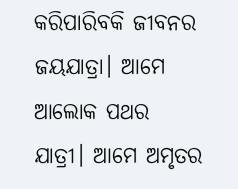କରିପାରିବକି ଜୀବନର ଜୟଯାତ୍ରା। ଆମେ ଆଲୋକ ପଥର ଯାତ୍ରୀ। ଆମେ ଅମୃତର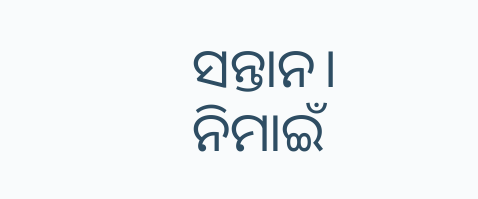ସନ୍ତାନ।
ନିମାଇଁ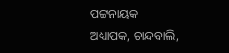ପଟ୍ଟନାୟକ
ଅଧ୍ୟାପକ, ଚାନ୍ଦବାଲି,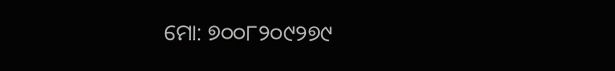ମୋ: ୭୦୦୮୨୦୯୨୭୯